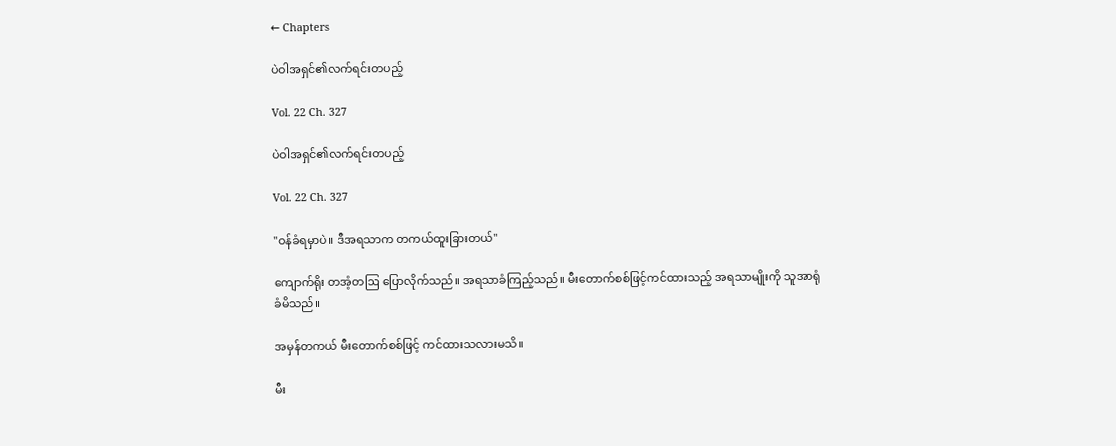← Chapters

ပဲဝါအရှင်၏လက်ရင်းတပည့်

Vol. 22 Ch. 327

ပဲဝါအရှင်၏လက်ရင်းတပည့်

Vol. 22 Ch. 327

"ဝန်ခံရမှာပဲ။ ဒီအရသာက တကယ်ထူးခြားတယ်"

ကျောက်ရိုး တအံ့တဩ ပြောလိုက်သည်။ အရသာခံကြည့်သည်။ မီးတောက်စစ်ဖြင့်ကင်ထားသည့် အရသာမျိုးကို သူအာရုံခံမိသည်။

အမှန်တကယ် မီးတောက်စစ်ဖြင့် ကင်ထားသလားမသိ။

မီး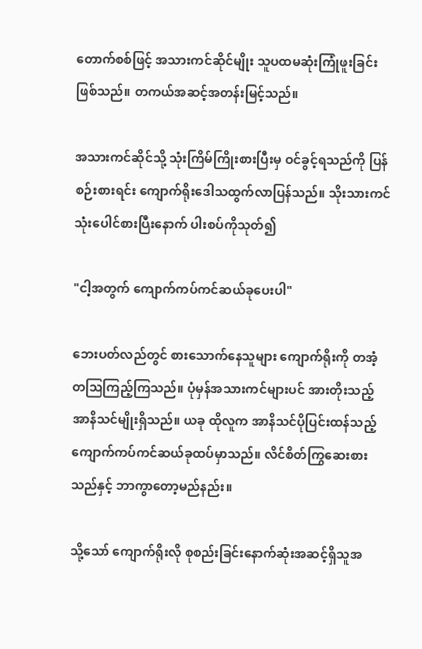တောက်စစ်ဖြင့် အသားကင်ဆိုင်မျိုး သူပထမဆုံးကြုံဖူးခြင်းဖြစ်သည်။ တကယ်အဆင့်အတန်းမြင့်သည်။

အသားကင်ဆိုင်သို့ သုံးကြိမ်ကြိုးစားပြီးမှ ဝင်ခွင့်ရသည်ကို ပြန်စဉ်းစားရင်း ကျောက်ရိုးဒေါသထွက်လာပြန်သည်။ သိုးသားကင်သုံးပေါင်စားပြီးနောက် ပါးစပ်ကိုသုတ်၍

"ငါ့အတွက် ကျောက်ကပ်ကင်ဆယ်ခုပေးပါ"

ဘေးပတ်လည်တွင် စားသောက်နေသူများ ကျောက်ရိုးကို တအံ့တဩကြည့်ကြသည်။ ပုံမှန်အသားကင်များပင် အားတိုးသည့်အာနိသင်မျိုးရှိသည်။ ယခု ထိုလူက အာနိသင်ပိုပြင်းထန်သည့် ကျောက်ကပ်ကင်ဆယ်ခုထပ်မှာသည်။ လိင်စိတ်ကြွဆေးစားသည်နှင့် ဘာကွာတော့မည်နည်း။

သို့သော် ကျောက်ရိုးလို စုစည်းခြင်းနောက်ဆုံးအဆင့်ရှိသူအ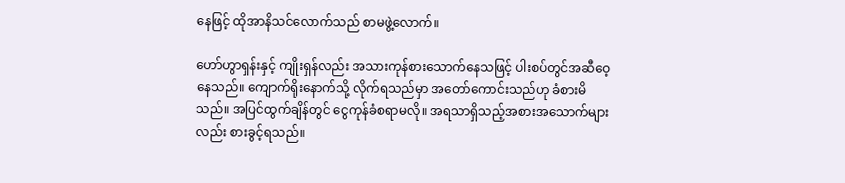နေဖြင့် ထိုအာနိသင်လောက်သည် စာမဖွဲ့လောက်။

ဟော်ဟွာရှန်းနှင့် ကျိုးရှန်လည်း အသားကုန်စားသောက်နေသဖြင့် ပါးစပ်တွင်အဆီဝေ့နေသည်။ ကျောက်ရိုးနောက်သို့ လိုက်ရသည်မှာ အတော်ကောင်းသည်ဟု ခံစားမိသည်။ အပြင်ထွက်ချိန်တွင် ငွေကုန်ခံစရာမလို။ အရသာရှိသည့်အစားအသောက်များလည်း စားခွင့်ရသည်။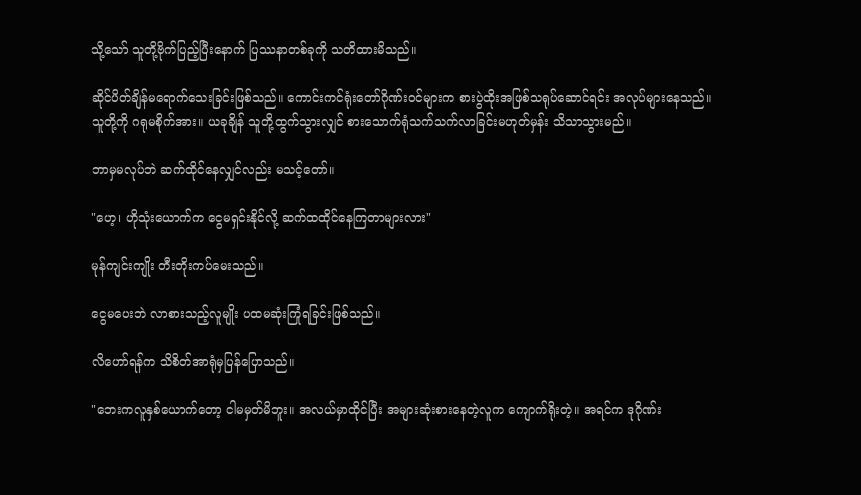သို့သော် သူတို့ဗိုက်ပြည့်ပြီးနောက် ပြဿနာတစ်ခုကို သတိထားမိသည်။

ဆိုင်ပိတ်ချိန်မရောက်သေးခြင်းဖြစ်သည်။ ကောင်းကင်ရုံးတော်ဂိုဏ်းဝင်များက စားပွဲထိုးအဖြစ်သရုပ်ဆောင်ရင်း အလုပ်များနေသည်။ သူတို့ကို ဂရုမစိုက်အား။ ယခုချိန် သူတို့ထွက်သွားလျှင် စားသောက်ရုံသက်သက်လာခြင်းမဟုတ်မှန်း သိသာသွားမည်။

ဘာမှမလုပ်ဘဲ ဆက်ထိုင်နေလျှင်လည်း မသင့်တော်။

"ဟေ့၊ ဟိုသုံးယောက်က ငွေမရှင်းနိုင်လို့ ဆက်ထထိုင်နေကြတာများလား"

မုန်ကျင်းကျိုး တီးတိုးကပ်မေးသည်။

ငွေမပေးဘဲ လာစားသည့်လူမျိုး ပထမဆုံးကြုံရခြင်းဖြစ်သည်။

လိဟော်ရန်က သိစိတ်အာရုံမှပြန်ပြောသည်။

"ဘေးကလူနှစ်ယောက်တော့ ငါမမှတ်မိဘူး။ အလယ်မှာထိုင်ပြီး အများဆုံးစားနေတဲ့လူက ကျောက်ရိုးတဲ့။ အရင်က ဒုဂိုဏ်း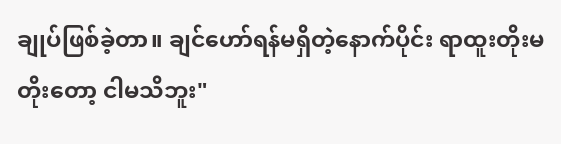ချုပ်ဖြစ်ခဲ့တာ။ ချင်ဟော်ရန်မရှိတဲ့နောက်ပိုင်း ရာထူးတိုးမတိုးတော့ ငါမသိဘူး"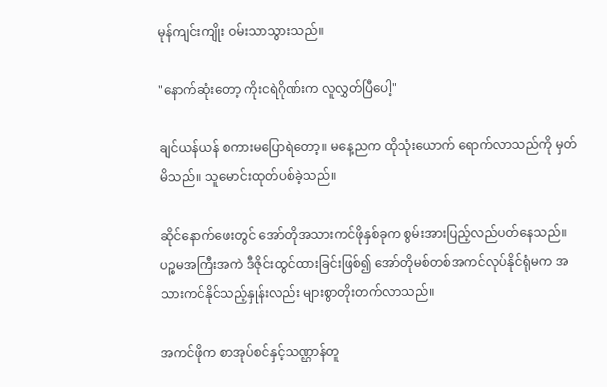မုန်ကျင်းကျိုး ဝမ်းသာသွားသည်။

"နောက်ဆုံးတော့ ကိုးငရဲဂိုဏ်းက လူလွှတ်ပြီပေါ့"

ချင်ယန်ယန် စကားမပြောရဲတော့။ မနေ့ညက ထိုသုံးယောက် ရောက်လာသည်ကို မှတ်မိသည်။ သူမောင်းထုတ်ပစ်ခဲ့သည်။

ဆိုင်နောက်ဖေးတွင် အော်တိုအသားကင်ဖိုနှစ်ခုက စွမ်းအားပြည့်လည်ပတ်နေသည်။ ပဉ္စမအကြီးအကဲ ဒီဇိုင်းထွင်ထားခြင်းဖြစ်၍ အော်တိုမစ်တစ်အကင်လုပ်နိုင်ရုံမက အသားကင်နိုင်သည့်နှုန်းလည်း များစွာတိုးတက်လာသည်။

အကင်ဖိုက စာအုပ်စင်နှင့်သဏ္ဌာန်တူ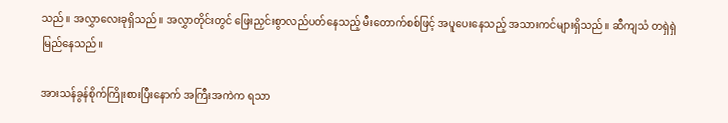သည်။ အလွှာလေးခုရှိသည်။ အလွှာတိုင်းတွင် ဖြေးညှင်းစွာလည်ပတ်နေသည့် မီးတောက်စစ်ဖြင့် အပူပေးနေသည့် အသားကင်များရှိသည်။ ဆီကျသံ တရှဲရှဲမြည်နေသည်။

အားသန်ခွန်စိုက်ကြိုးစားပြီးနောက် အကြီးအကဲက ရသာ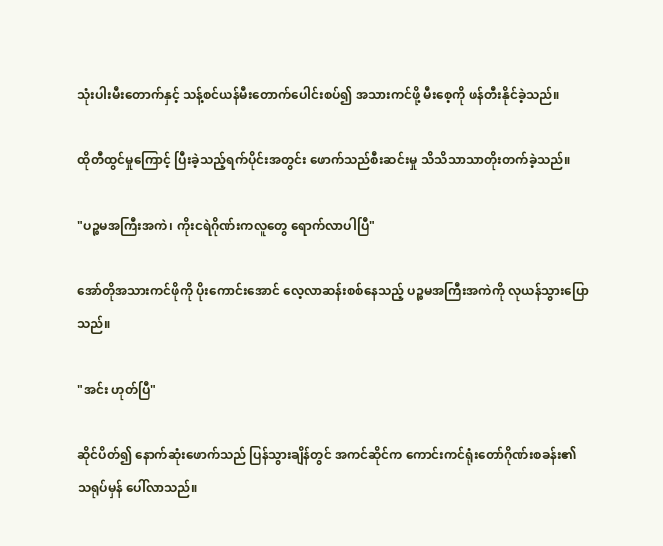သုံးပါးမီးတောက်နှင့် သန့်စင်ယန်မီးတောက်ပေါင်းစပ်၍ အသားကင်ဖို့ မီးစေ့ကို ဖန်တီးနိုင်ခဲ့သည်။

ထိုတီထွင်မှုကြောင့် ပြီးခဲ့သည့်ရက်ပိုင်းအတွင်း ဖောက်သည်စီးဆင်းမှု သိသိသာသာတိုးတက်ခဲ့သည်။

"ပဉ္စမအကြီးအကဲ၊ ကိုးငရဲဂိုဏ်းကလူတွေ ရောက်လာပါပြီ"

အော်တိုအသားကင်ဖိုကို ပိုးကောင်းအောင် လေ့လာဆန်းစစ်နေသည့် ပဉ္စမအကြီးအကဲကို လုယန်သွားပြောသည်။

"အင်း ဟုတ်ပြီ"

ဆိုင်ပိတ်၍ နောက်ဆုံးဖောက်သည် ပြန်သွားချိန်တွင် အကင်ဆိုင်က ကောင်းကင်ရုံးတော်ဂိုဏ်းစခန်း၏သရုပ်မှန် ပေါ်လာသည်။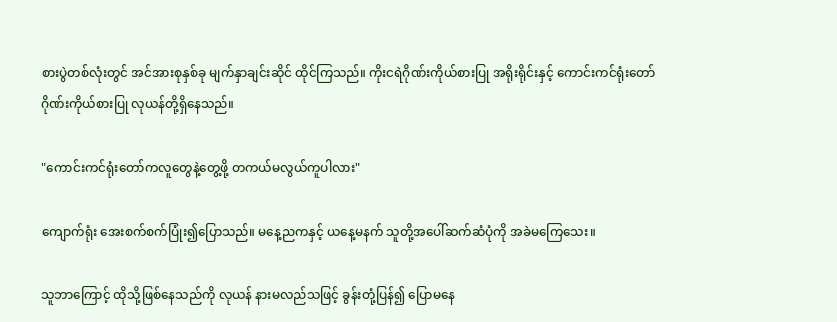စားပွဲတစ်လုံးတွင် အင်အားစုနှစ်ခု မျက်နှာချင်းဆိုင် ထိုင်ကြသည်။ ကိုးငရဲဂိုဏ်းကိုယ်စားပြု အရိုးရိုင်းနှင့် ကောင်းကင်ရုံးတော်ဂိုဏ်းကိုယ်စားပြု လုယန်တို့ရှိနေသည်။

"ကောင်းကင်ရုံးတော်ကလူတွေနဲ့တွေ့ဖို့ တကယ်မလွယ်ကူပါလား"

ကျောက်ရုံး အေးစက်စက်ပြုံး၍ပြောသည်။ မနေ့ညကနှင့် ယနေ့မနက် သူတို့အပေါ်ဆက်ဆံပုံကို အခဲမကြေသေး။

သူဘာကြောင့် ထိုသို့ဖြစ်နေသည်ကို လုယန် နားမလည်သဖြင့် ခွန်းတုံ့ပြန်၍ ပြောမနေ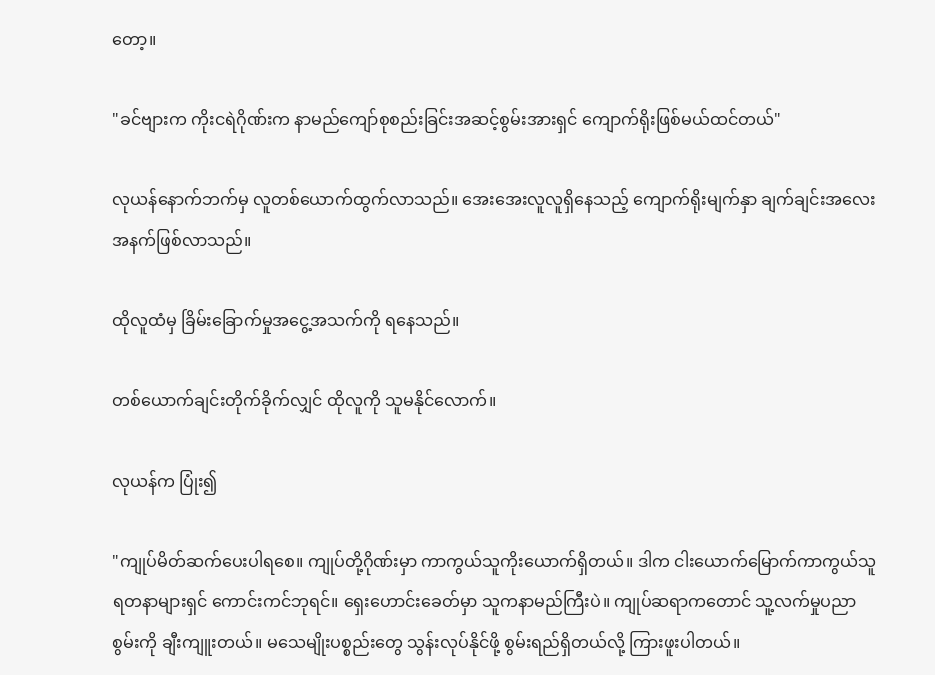တော့။

"ခင်ဗျားက ကိုးငရဲဂိုဏ်းက နာမည်ကျော်စုစည်းခြင်းအဆင့်စွမ်းအားရှင် ကျောက်ရိုးဖြစ်မယ်ထင်တယ်"

လုယန်နောက်ဘက်မှ လူတစ်ယောက်ထွက်လာသည်။ အေးအေးလူလူရှိနေသည့် ကျောက်ရိုးမျက်နှာ ချက်ချင်းအလေးအနက်ဖြစ်လာသည်။

ထိုလူထံမှ ခြိမ်းခြောက်မှုအငွေ့အသက်ကို ရနေသည်။

တစ်ယောက်ချင်းတိုက်ခိုက်လျှင် ထိုလူကို သူမနိုင်လောက်။

လုယန်က ပြုံး၍

"ကျုပ်မိတ်ဆက်ပေးပါရစေ။ ကျုပ်တို့ဂိုဏ်းမှာ ကာကွယ်သူကိုးယောက်ရှိတယ်။ ဒါက ငါးယောက်မြောက်ကာကွယ်သူ ရတနာများရှင် ကောင်းကင်ဘုရင်။ ရှေးဟောင်းခေတ်မှာ သူကနာမည်ကြီးပဲ။ ကျုပ်ဆရာကတောင် သူ့လက်မှုပညာစွမ်းကို ချီးကျူးတယ်။ မသေမျိုးပစ္စည်းတွေ သွန်းလုပ်နိုင်ဖို့ စွမ်းရည်ရှိတယ်လို့ ကြားဖူးပါတယ်။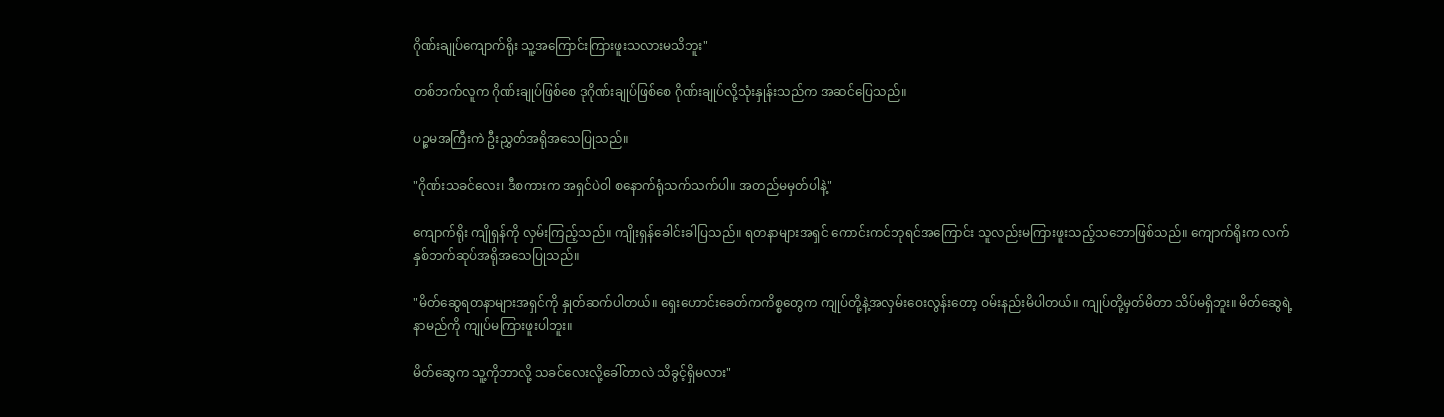ဂိုဏ်းချုပ်ကျောက်ရိုး သူ့အကြောင်းကြားဖူးသလားမသိဘူး"

တစ်ဘက်လူက ဂိုဏ်းချုပ်ဖြစ်စေ ဒုဂိုဏ်းချုပ်ဖြစ်စေ ဂိုဏ်းချုပ်လို့သုံးနှုန်းသည်က အဆင်ပြေသည်။

ပဉ္စမအကြီးကဲ ဦးညွှတ်အရိုအသေပြုသည်။

"ဂိုဏ်းသခင်လေး၊ ဒီစကားက အရှင်ပဲဝါ စနောက်ရုံသက်သက်ပါ။ အတည်မမှတ်ပါနဲ့"

ကျောက်ရိုး ကျိုရှန်ကို လှမ်းကြည့်သည်။ ကျိုးရှန်ခေါင်းခါပြသည်။ ရတနာများအရှင် ကောင်းကင်ဘုရင်အကြောင်း သူလည်းမကြားဖူးသည့်သဘောဖြစ်သည်။ ‌ကျောက်ရိုးက လက်နှစ်ဘက်ဆုပ်အရိုအသေပြုသည်။

"မိတ်ဆွေရတနာများအရှင်ကို နှုတ်ဆက်ပါတယ်။ ရှေးဟောင်းခေတ်ကကိစ္စတွေက ကျုပ်တို့နဲ့အလှမ်းဝေးလွန်းတော့ ဝမ်းနည်းမိပါတယ်။ ကျုပ်တို့မှတ်မိတာ သိပ်မရှိဘူး။ မိတ်ဆွေရဲ့နာမည်ကို ကျုပ်မကြားဖူးပါဘူး။

မိတ်ဆွေက သူ့ကိုဘာလို့ သခင်လေးလို့ခေါ်တာလဲ သိခွင့်ရှိမလား"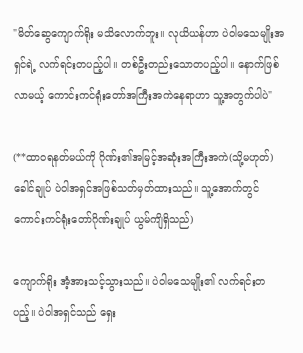"မိတ်ဆွေကျောက်ရိုး မသိလောက်ဘူး။ လုယိယန်ဟာ ပဲဝါမသေမျိုးအရှင်ရဲ့ လက်ရင်းတပည့်ပါ။ တစ်ဦးတည်းသောတပည့်ပါ။ နောက်ဖြစ်လာမယ့် ကောင်းကင်ရုံးတော်အကြီးအကဲနေရာဟာ သူ့အတွက်ပါပဲ"

(**ထာဝရနတ်မယ်ကို ဂိုဏ်း၏အမြင့်အဆုံးအကြီးအကဲ(သို့မဟုတ်)ခေါင်ချုပ် ပဲဝါအရှင်အဖြစ်သတ်မှတ်ထားသည်။ သူ့အောက်တွင် ကောင်းကင်ရုံးတော်ဂိုဏ်းချုပ် ယွမ်ကျိရှိသည်)

ကျောက်ရိုး အံ့အားသင့်သွားသည်။ ပဲဝါမသေမျိုး၏ လက်ရင်းတပည့်။ ပဲဝါအရှင်သည် ရှေး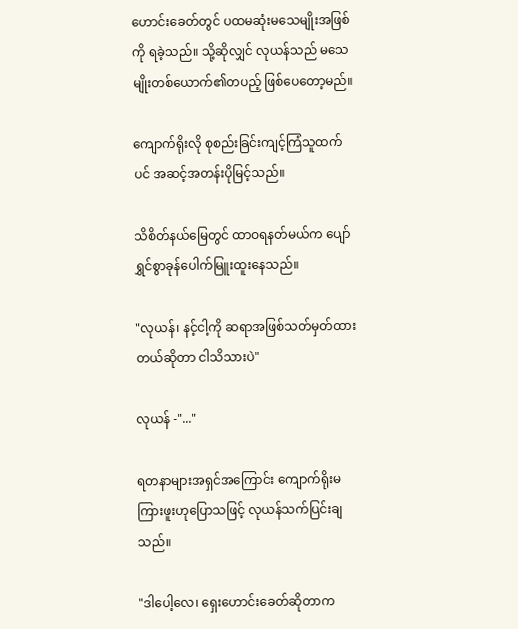ဟောင်းခေတ်တွင် ပထမဆုံးမသေမျိုးအဖြစ်ကို ရခဲ့သည်။ သို့ဆိုလျှင် လုယန်သည် မသေမျိုးတစ်ယောက်၏တပည့် ဖြစ်ပေတော့မည်။

ကျောက်ရိုးလို စုစည်းခြင်းကျင့်ကြံသူထက်ပင် အဆင့်အတန်းပိုမြင့်သည်။

သိစိတ်နယ်မြေတွင် ထာဝရနတ်မယ်က ပျော်ရွှင်စွာခုန်ပေါက်မြူးထူးနေသည်။

"လုယန်၊ နင့်ငါ့ကို ဆရာအဖြစ်သတ်မှတ်ထားတယ်ဆိုတာ ငါသိသားပဲ"

လုယန် -"..."

ရတနာများအရှင်အကြောင်း ကျောက်ရိုးမကြားဖူးဟုပြောသဖြင့် လုယန်သက်ပြင်းချသည်။

"ဒါပေါ့လေ၊ ရှေးဟောင်းခေတ်ဆိုတာက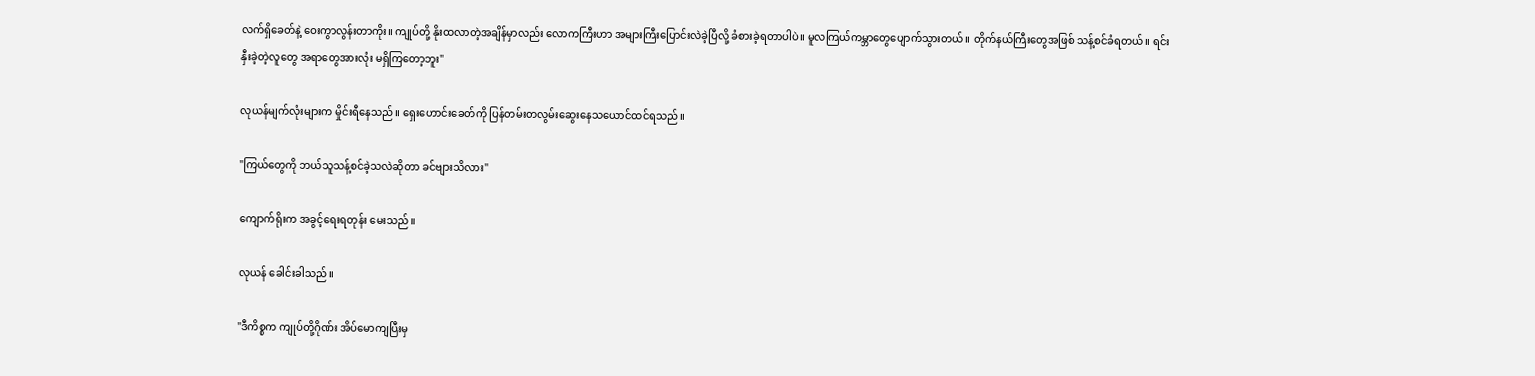လက်ရှိခေတ်နဲ့ ဝေးကွာလွန်းတာကိုး။ ကျုပ်တို့ နိုးထလာတဲ့အချိန်မှာလည်း လောကကြီးဟာ အများကြီးပြောင်းလဲခဲ့ပြီလို့ ခံစားခဲ့ရတာပါပဲ။ မူလကြယ်ကမ္ဘာတွေပျောက်သွားတယ်။ တိုက်နယ်ကြီးတွေအဖြစ် သန့်စင်ခံရတယ်။ ရင်းနှီးခဲ့တဲ့လူတွေ အရာတွေအားလုံး မရှိကြတော့ဘူး"

လုယန်မျက်လုံးများက မှိုင်းရီနေသည်။ ရှေးဟောင်းခေတ်ကို ပြန်တမ်းတလွမ်းဆွေးနေသယောင်ထင်ရသည်။

"ကြယ်တွေကို ဘယ်သူသန့်စင်ခဲ့သလဲဆိုတာ ခင်ဗျားသိလား"

ကျောက်ရိုးက အခွင့်‌ရေးရတုန်း မေးသည်။

လုယန် ခေါင်းခါသည်။

"ဒီကိစ္စက ကျုပ်တို့ဂိုဏ်း အိပ်မောကျပြီးမှ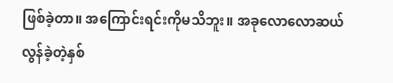ဖြစ်ခဲ့တာ။ အကြောင်းရင်းကိုမသိဘူး။ အခုလောလောဆယ် လွန်ခဲ့တဲ့နှစ်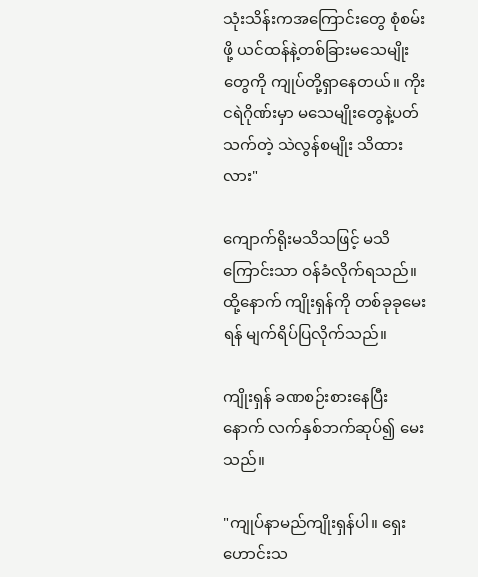သုံးသိန်းကအကြောင်းတွေ စုံစမ်းဖို့ ယင်ထန်နဲ့တစ်ခြားမသေမျိုးတွေကို ကျုပ်တို့ရှာနေတယ်။ ကိုးငရဲဂိုဏ်းမှာ မသေမျိုးတွေနဲ့ပတ်သက်တဲ့ သဲလွန်စမျိုး သိထားလား"

ကျောက်ရိုးမသိသဖြင့် မသိကြောင်းသာ ဝန်ခံလိုက်ရသည်။ ထို့နောက် ကျိုးရှန်ကို တစ်ခုခုမေးရန် မျက်ရိပ်ပြလိုက်သည်။

ကျိုးရှန် ခဏစဉ်းစားနေပြီးနောက် လက်နှစ်ဘက်ဆုပ်၍ မေးသည်။

"ကျုပ်နာမည်ကျိုးရှန်ပါ။ ရှေးဟောင်းသ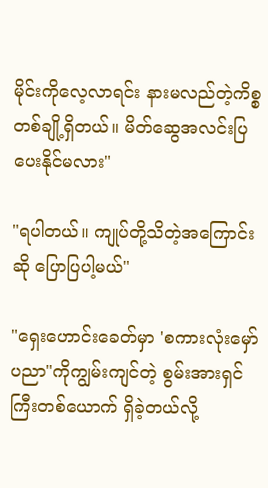မိုင်းကိုလေ့လာရင်း နားမလည်တဲ့ကိစ္စတစ်ချို့ရှိတယ်။ မိတ်ဆွေအလင်းပြပေးနိုင်မလား"

"ရပါတယ်။ ကျုပ်တို့သိတဲ့အကြောင်းဆို ပြောပြပါ့မယ်"

"ရှေးဟောင်းခေတ်မှာ 'စကားလုံးမှော်ပညာ"ကိုကျွမ်းကျင်တဲ့ စွမ်းအားရှင်ကြီးတစ်ယောက် ရှိခဲ့တယ်လို့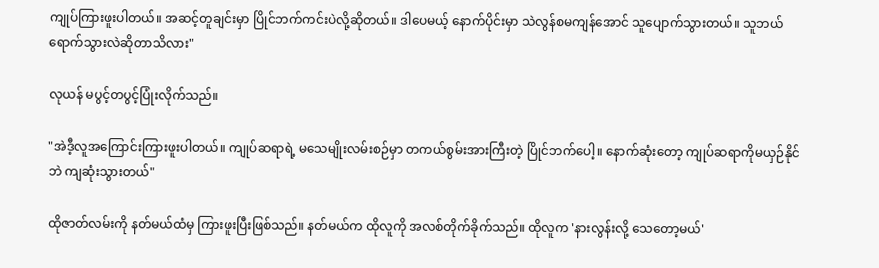ကျုပ်ကြားဖူးပါတယ်။ အဆင့်တူချင်းမှာ ပြိုင်ဘက်ကင်းပဲလို့ဆိုတယ်။ ဒါပေမယ့် နောက်ပိုင်းမှာ သဲလွန်စမကျန်အောင် သူပျောက်သွားတယ်။ သူဘယ်ရောက်သွားလဲဆိုတာသိလား"

လုယန် မပွင့်တပွင့်ပြုံးလိုက်သည်။

"အဲဒီ့လူအကြောင်းကြားဖူးပါတယ်။ ကျုပ်ဆရာရဲ့ မသေမျိုးလမ်းစဉ်မှာ တကယ်စွမ်းအားကြီးတဲ့ ပြိုင်ဘက်ပေါ့။ နောက်ဆုံးတော့ ကျုပ်ဆရာကိုမယှဉ်နိုင်ဘဲ ကျဆုံးသွားတယ်"

ထိုဇာတ်လမ်းကို နတ်မယ်ထံမှ ကြားဖူးပြီးဖြစ်သည်။ နတ်မယ်က ထိုလူကို အလစ်တိုက်ခိုက်သည်။ ထိုလူက 'နားလွန်းလို့ သေတော့မယ်'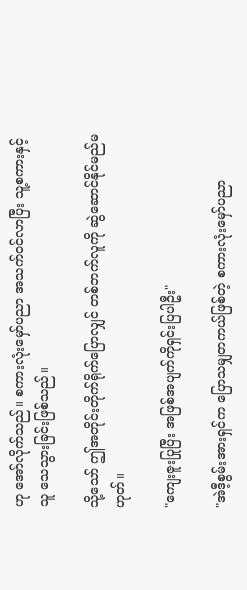ဟု အော်လိုက်သည်။ စကားလုံးမှော်ပညာ အသက်ဝင်လာပြီး သူ့စကားနှင့်သူ သေသွားခြင်းဖြစ်သည်။

သို့သော် ဤအတိုင်းတိုက်ရိုက်ပြောလျှင် တစ်ဘက်လူကို ဆွဲဆောင်နိုင်မည်မဟုတ်။

"ကျေးဇူးပြုပြီး အဖြစ်အပျက်ကိုရှင်းပြပါဦး"

"အဲဒီ့စွမ်းအားရှင်က ပြောသမျှတကယ်ဖြစ်တဲ့ စကားလုံးမှော်ပညာ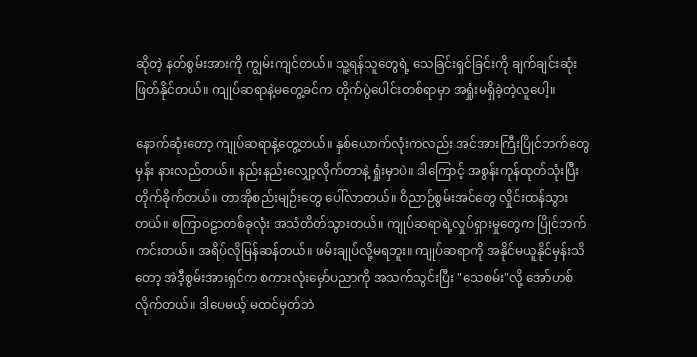ဆိုတဲ့ နတ်စွမ်းအားကို ကျွမ်းကျင်တယ်။ သူ့ရန်သူတွေရဲ့ သေခြင်းရှင်ခြင်းကို ချက်ချင်းဆုံးဖြတ်နိုင်တယ်။ ကျုပ်ဆရာနဲ့မတွေ့ခင်က တိုက်ပွဲပေါင်းတစ်ရာမှာ အရှုံးမရှိခဲ့တဲ့လူပေါ့။

နောက်ဆုံးတော့ ကျုပ်ဆရာနဲ့တွေ့တယ်။ နှစ်ယောက်လုံးကလည်း အင်အားကြီးပြိုင်ဘက်တွေမှန်း နားလည်တယ်။ နည်းနည်းလျှော့လိုက်တာနဲ့ ရှုံးမှာပဲ။ ဒါကြောင့် အစွန်းကုန်ထုတ်သုံးပြီး တိုက်ခိုက်တယ်။ တာအိုစည်းမျဉ်းတွေ ပေါ်လာတယ်။ ဝိညာဉ်စွမ်းအင်တွေ လှိုင်းထန်သွားတယ်။ စကြာဝဠာတစ်ခုလုံး အသံတိတ်သွားတယ်။ ကျုပ်ဆရာရဲ့လှုပ်ရှားမှုတွေက ပြိုင်ဘက်ကင်းတယ်။ အရိပ်လိုမြန်ဆန်တယ်။ ဖမ်းချုပ်လို့မရဘူး။ ကျုပ်ဆရာကို အနိုင်မယူနိုင်မှန်းသိတော့ အဲဒီ့စွမ်းအားရှင်က စကားလုံးမှော်ပညာကို အသက်သွင်းပြီး "သေစမ်း"လို့ အော်ဟစ်လိုက်တယ်။ ဒါပေမယ့် မထင်မှတ်ဘဲ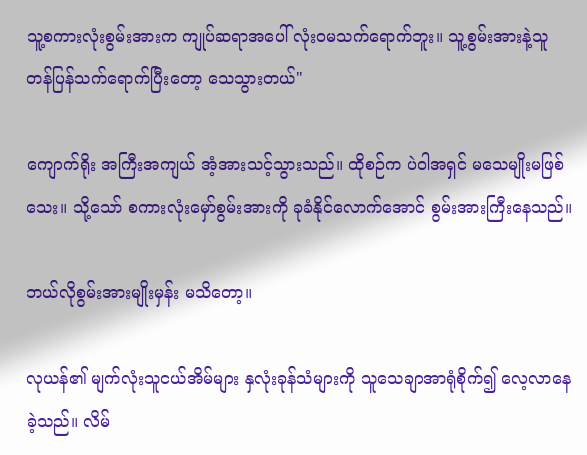သူ့စကားလုံးစွမ်းအားက ကျုပ်ဆရာအပေါ် လုံးဝမသက်ရောက်ဘူး။ သူ့စွမ်းအားနဲ့သူ တန်ပြန်သက်ရောက်ပြီးတော့ သေသွားတယ်"

ကျောက်ရိုး အကြီးအကျယ် အံ့အားသင့်သွားသည်။ ထိုစဉ်က ပဲဝါအရှင် မသေမျိုးမဖြစ်သေး။ သို့သော် စကားလုံးမှော်စွမ်းအားကို ခုခံနိုင်လောက်အောင် စွမ်းအားကြီးနေသည်။

ဘယ်လိုစွမ်းအားမျိုးမှန်း မသိတော့။

လုယန်၏ မျက်လုံးသူငယ်အိမ်များ နှလုံးခုန်သံများကို သူသေချာအာရုံစိုက်၍ လေ့လာနေခဲ့သည်။ လိမ်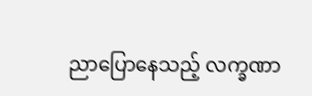ညာပြောနေသည့် လက္ခဏာ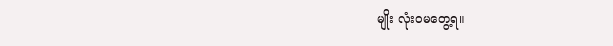မျိုး လုံးဝမတွေ့ရ။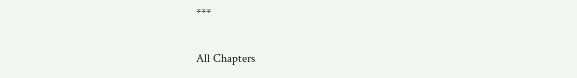***

All Chapters